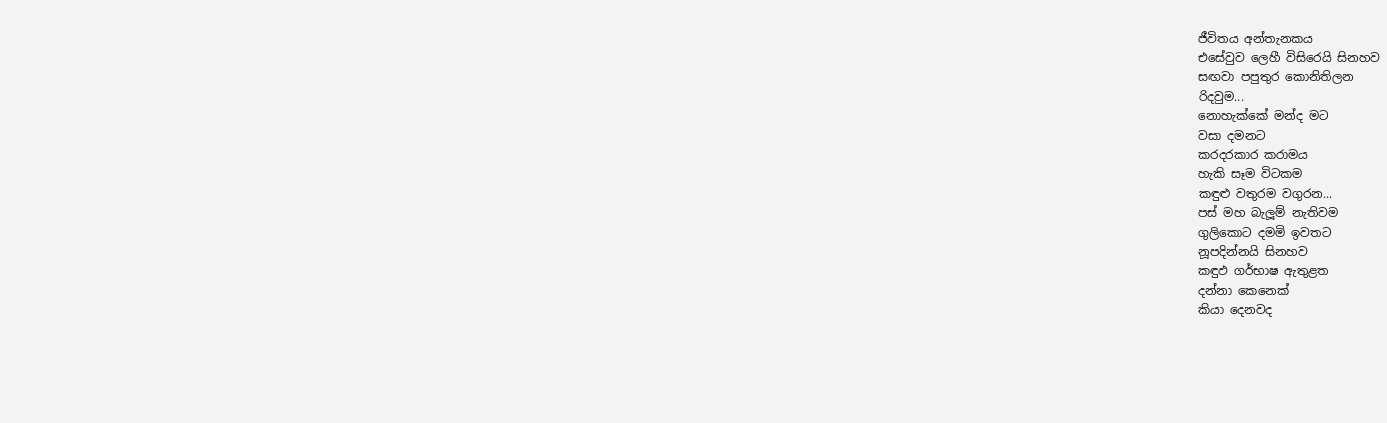ජීවිතය අන්තැනකය
එසේවුව ලෙහී විසිරෙයි සිනහව
සඟවා පපුතුර කොනිතිලන
රිදවුම...
නොහැක්කේ මන්ද මට
වසා දමනට
කරදරකාර කරාමය
හැකි සෑම විටකම
කඳුළු වතුරම වගුරන...
පස් මහ බැලූම් නැතිවම
ගුලිකොට දමමි ඉවතට
නූපදින්නයි සිනහව
කඳුඵ ගර්භාෂ ඇතුළත
දන්නා කෙනෙක්
කියා දෙනවද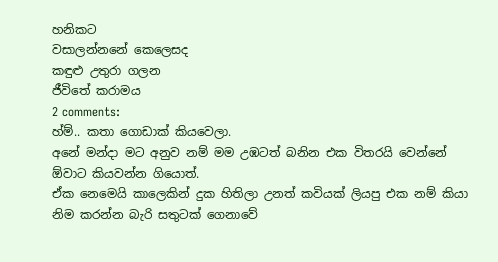හනිකට
වසාලන්නනේ කෙලෙසද
කඳුළු උතුරා ගලන
ජීවිතේ කරාමය
2 comments:
හ්ම්.. කතා ගොඩාක් කියවෙලා.
අනේ මන්දා මට අනුව නම් මම උඹටත් බනින එක විතරයි වෙන්නේ ඕවාට කියවන්න ගියොත්.
ඒක නෙමෙයි කාලෙකින් දුක හිතිලා උනත් කවියක් ලියපු එක නම් කියා නිම කරන්න බැරි සතුටක් ගෙනාවේ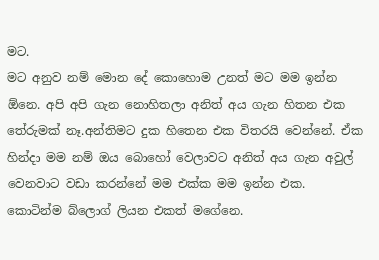මට.
මට අනුව නම් මොන දේ කොහොම උනත් මට මම ඉන්න ඕනෙ. අපි අපි ගැන නොහිතලා අනිත් අය ගැන හිතන එක තේරුමක් නෑ.අන්තිමට දුක හිතෙන එක විතරයි වෙන්නේ. ඒක හින්දා මම නම් ඔය බොහෝ වෙලාවට අනිත් අය ගැන අවුල් වෙනවාට වඩා කරන්නේ මම එක්ක මම ඉන්න එක. කොටින්ම බ්ලොග් ලියන එකත් මගේනෙ.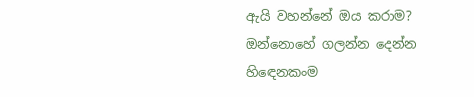ඇයි වහන්නේ ඔය කරාම?
ඔන්නොහේ ගලන්න දෙන්න
හිඳෙනකංම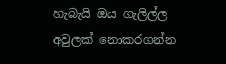හැබැයි ඔය ගැලිල්ල
අවුලක් නොකරගන්න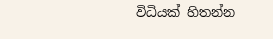විධියක් හිතන්න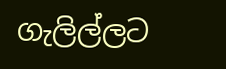ගැලිල්ලට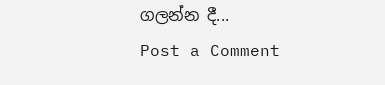ගලන්න දී...
Post a Comment